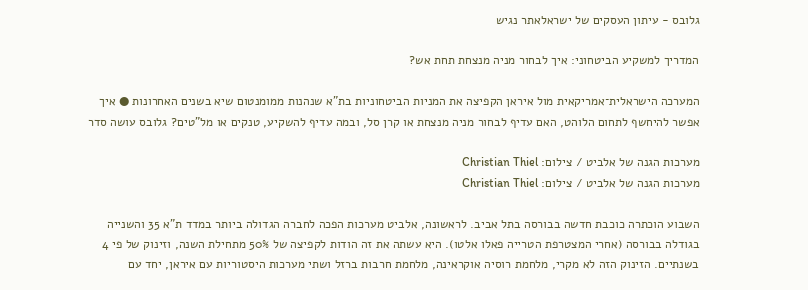גלובס - עיתון העסקים של ישראלאתר נגיש

המדריך למשקיע הביטחוני: איך לבחור מניה מנצחת תחת אש?

המערכה הישראלית־אמריקאית מול איראן הקפיצה את המניות הביטחוניות בת"א שנהנות ממומנטום שיא בשנים האחרונות ● איך אפשר להיחשף לתחום הלוהט, האם עדיף לבחור מניה מנצחת או קרן סל, ובמה עדיף להשקיע, טנקים או מל"טים? גלובס עושה סדר

מערכות הגנה של אלביט / צילום: Christian Thiel
מערכות הגנה של אלביט / צילום: Christian Thiel

השבוע הוכתרה כוכבת חדשה בבורסה בתל אביב. לראשונה, אלביט מערכות הפכה לחברה הגדולה ביותר במדד ת"א 35 והשנייה בגודלה בבורסה (אחרי המצטרפת הטרייה פאלו אלטו). היא עשתה את זה הודות לקפיצה של 50% מתחילת השנה, וזינוק של פי 4 בשנתיים. הזינוק הזה לא מקרי, מלחמת רוסיה אוקראינה, מלחמת חרבות ברזל ושתי מערכות היסטוריות עם איראן, יחד עם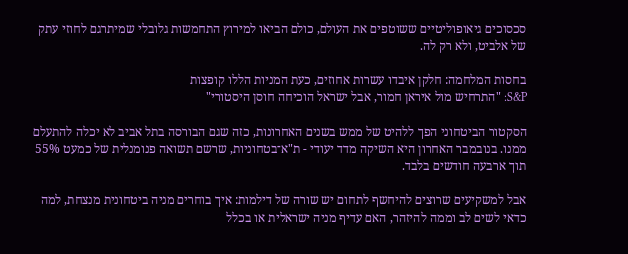סכסוכים גיאופוליטיים ששוטפים את העולם, כולם הביאו למירוץ התחמשות גלובלי שמיתרגם לחוזי עתק של אלביט, ולא רק לה.

בחסות המלחמה: חלקן איבדו עשרות אחוזים, כעת המניות הללו קופצות
S&P: "התרחיש מול איראן חמור, אבל ישראל הוכיחה חוסן היסטורי"

הסקטור הביטחוני הפך ללהיט של ממש בשנים האחרונות, כזה שגם הבורסה בתל אביב לא יכלה להתעלם ממנו. בנובמבר האחרון היא השיקה מדד יעודי - ת"א־בטחוניות, שרשם תשואה פנומנלית של כמעט 55% תוך ארבעה חודשים בלבד.

אבל למשקיעים שרוצים להיחשף לתחום יש שורה של דילמות: איך בוחרים מניה ביטחונית מנצחת, למה כדאי לשים לב וממה להיזהר, האם עדיף מניה ישראלית או בכלל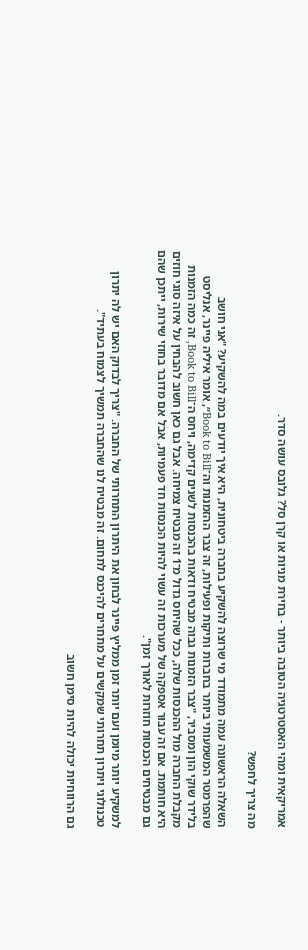אמריקאית ומהי האסטרטגיה הטובה ביותר - בחירת מניות או קרן סל? גלובס עושה סדר.

מה צריך לחפש?

השאלה הראשונה עמה מתמודד מי שרוצה להשקיע בחברה ביטחונית, היא איך יודעים במה להשקיע? "אני חושב שהפרמטר המשמעותי ביותר בחברות ותיקות ופעילות, זה צבר ההזמנות וה־Book to Bill״, אומר איליה פיינר, אנליסט בלידר שוקי הון ומסביר, "צבר הזמנות גבוה מבטיח ודאות בהכנסות לשנים קדימה, ויחס ה־Book to Bill, זה כמה הזמנות מקבלת החברה מול ההכנסות שלה, ככל שהיחס גדול מ־1 זה מבטיח צמיחה. אבל גם כאן חשוב להבחין על איזה סוגי חוזים היא חותמת. אם זה עבור אספקה של מערכות זה עשוי להיות הכנסות חד פעמיות, אבל אם מדובר בחוזי שירות, ייתכן שהם גם מבטיחים הכנסות חוזרות לאורך זמן".

למשקיע יותר מיומן ועם יותר זמן ממליץ פיינר לבחון את היתרון התחרותי של החברה. "צריך לבדוק האם יש לה יתרון טכנולוגי ויתרון תחרותי שמקשים על מתחרים להיכנס לתחום. זה מבטיח לנו שהחברה תמשיך לצמוח בעתיד".

גם הרווחיות יכולה להיות סימן חשוב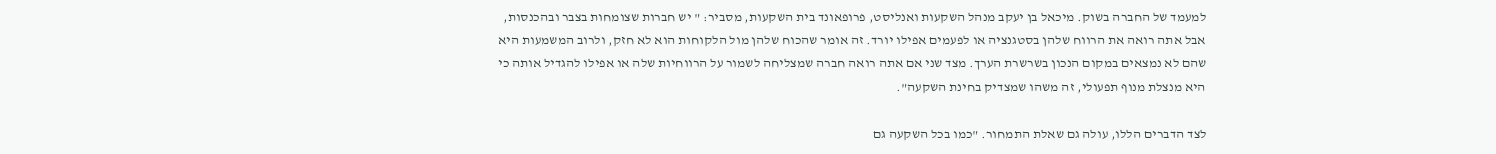למעמד של החברה בשוק. מיכאל בן יעקב מנהל השקעות ואנליסט, פרופאונד בית השקעות, מסביר: " יש חברות שצומחות בצבר ובהכנסות, אבל אתה רואה את הרווח שלהן בסטגנציה או לפעמים אפילו יורד. זה אומר שהכוח שלהן מול הלקוחות הוא לא חזק, ולרוב המשמעות היא שהם לא נמצאים במקום הנכון בשרשרת הערך. מצד שני אם אתה רואה חברה שמצליחה לשמור על הרווחיות שלה או אפילו להגדיל אותה כי היא מנצלת מנוף תפעולי, זה משהו שמצדיק בחינת השקעה".

לצד הדברים הללו, עולה גם שאלת התמחור. "כמו בכל השקעה גם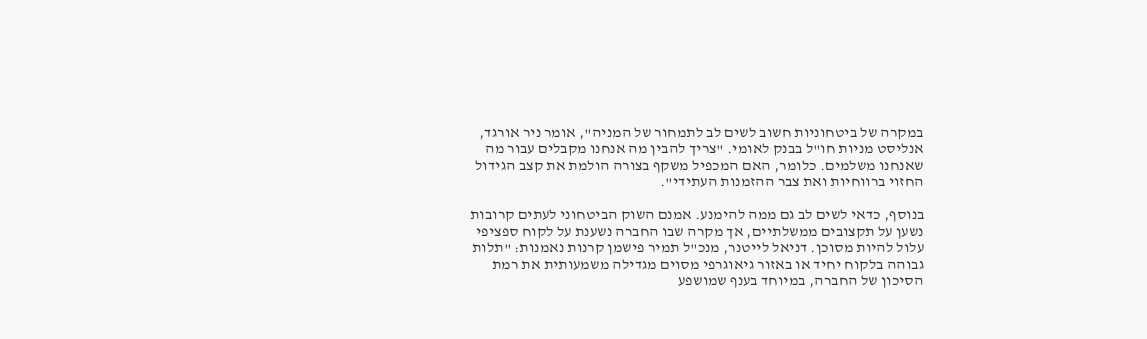במקרה של ביטחוניות חשוב לשים לב לתמחור של המניה", אומר ניר אורגד, אנליסט מניות חו"ל בבנק לאומי. "צריך להבין מה אנחנו מקבלים עבור מה שאנחנו משלמים. כלומר, האם המכפיל משקף בצורה הולמת את קצב הגידול החזוי ברווחיות ואת צבר ההזמנות העתידי".

בנוסף, כדאי לשים לב גם ממה להימנע. אמנם השוק הביטחוני לעתים קרובות נשען על תקצובים ממשלתיים, אך מקרה שבו החברה נשענת על לקוח ספציפי עלול להיות מסוכן. דניאל לייטנר, מנכ"ל תמיר פישמן קרנות נאמנות: "תלות גבוהה בלקוח יחיד או באזור גיאוגרפי מסוים מגדילה משמעותית את רמת הסיכון של החברה, במיוחד בענף שמושפע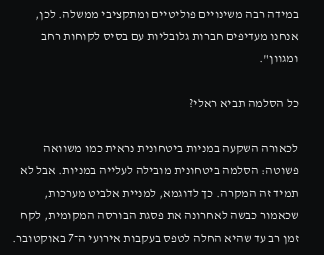במידה רבה משינויים פוליטיים ומתקציבי ממשלה. לכן, אנחנו מעדיפים חברות גלובליות עם בסיס לקוחות רחב ומגוון".

כל הסלמה תביא ראלי?

לכאורה השקעה במניות ביטחונית נראית כמו משוואה פשוטה: הסלמה ביטחונית מובילה לעלייה במניות. אבל לא תמיד זה המקרה. כך לדוגמא, למניית אלביט מערכות, שכאמור כבשה לאחרונה את פסגת הבורסה המקומית, לקח זמן רב עד שהיא החלה לטפס בעקבות אירועי ה־7 באוקטובר.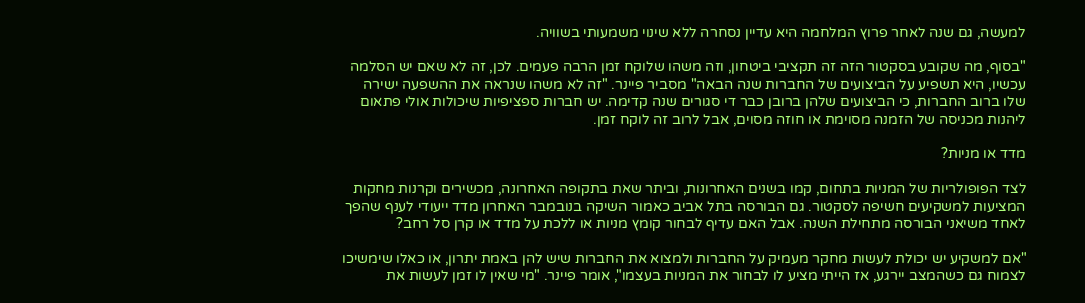למעשה, גם שנה לאחר פרוץ המלחמה היא עדיין נסחרה ללא שינוי משמעותי בשוויה.

"בסוף, מה שקובע בסקטור הזה זה תקציבי ביטחון, וזה משהו שלוקח זמן הרבה פעמים. לכן, זה לא שאם יש הסלמה עכשיו, היא תשפיע על הביצועים של החברות שנה הבאה" מסביר פיינר. "זה לא משהו שנראה את ההשפעה ישירה שלו ברוב החברות, כי הביצועים שלהן ברובן כבר די סגורים שנה קדימה. יש חברות ספציפיות שיכולות אולי פתאום ליהנות מכניסה של הזמנה מסוימת או חוזה מסוים, אבל לרוב זה לוקח זמן.

מדד או מניות?

לצד הפופולריות של המניות בתחום, קמו בשנים האחרונות, וביתר שאת בתקופה האחרונה, מכשירים וקרנות מחקות המציעות למשקיעים חשיפה לסקטור. גם הבורסה בתל אביב כאמור השיקה בנובמבר האחרון מדד ייעודי לענף שהפך לאחד משיאני הבורסה מתחילת השנה. אבל האם עדיף לבחור קומץ מניות או ללכת על מדד או קרן סל רחב?

"אם למשקיע יש יכולת לעשות מחקר מעמיק על החברות ולמצוא את החברות שיש להן באמת יתרון, או כאלו שימשיכו לצמוח גם כשהמצב יירגע, אז הייתי מציע לו לבחור את המניות בעצמו", אומר פיינר. "מי שאין לו זמן לעשות את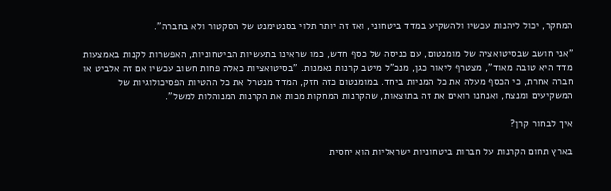המחקר, יכול ליהנות עכשיו ולהשקיע במדד ביטחוני, ואז זה יותר תלוי בסנטימנט של הסקטור ולא בחברה".

"אני חושב שבסיטואציה של מומנטום, עם כניסה של כסף חדש, כמו שראינו בתעשיות הביטחוניות, האפשרות לקנות באמצעות מדד היא טובה מאוד", מצטרף ליאור כגן, מנכ"ל מיטב קרנות נאמנות. "בסיטואציות כאלה פחות חשוב עכשיו אם זה אלביט או חברה אחרת, כי הכסף מעלה את כל המניות ביחד. במומנטום כזה חזק, המדד מנטרל את כל ההטיות הפסיכולוגיות של המשקיעים ומנצח, ואנחנו רואים את זה בתוצאות, שהקרנות המחקות מכות את הקרנות המנוהלות למשל".

איך לבחור קרן?

בארץ תחום הקרנות על חברות ביטחוניות ישראליות הוא יחסית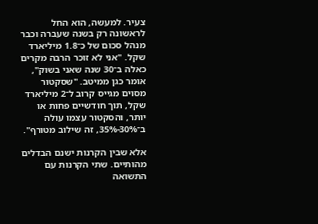צעיר. למעשה, הוא החל לראשונה רק בשנה שעברה וכבר מנהל סכום של כ־1.8 מיליארד שקל. "אני לא זוכר הרבה מקרים כאלה ב־30 שנה שאני בשוק", אומר כגן ממיטב. "שסקטור מסוים מגייס קרוב ל־2 מיליארד שקל, תוך חודשיים פחות או יותר, והסקטור עצמו עולה ב־30%-35%, זה שילוב מטורף".

אלא שבין הקרנות ישנם הבדלים מהותיים. שתי הקרנות עם התשואה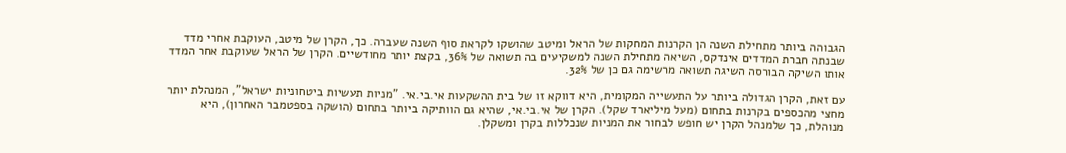הגבוהה ביותר מתחילת השנה הן הקרנות המחקות של הראל ומיטב שהושקו לקראת סוף השנה שעברה. כך, הקרן של מיטב, העוקבת אחרי מדד שבנתה חברת המדדים אינדקס, השיאה מתחילת השנה למשקיעים בה תשואה של 36%, בקצת יותר מחודשיים. הקרן של הראל שעוקבת אחר המדד אותו השיקה הבורסה השיגה תשואה מרשימה גם כן של 32%.

עם זאת, הקרן הגדולה ביותר על התעשייה המקומית, היא דווקא זו של בית ההשקעות אי.בי.אי. "מניות תעשיות ביטחוניות ישראל", המנהלת יותר מחצי מהכספים בקרנות בתחום (מעל מיליארד שקל). הקרן של אי.בי.אי, שהיא גם הוותיקה ביותר בתחום (הושקה בספטמבר האחרון), היא מנוהלת, כך שלמנהל הקרן יש חופש לבחור את המניות שנכללות בקרן ומשקלן.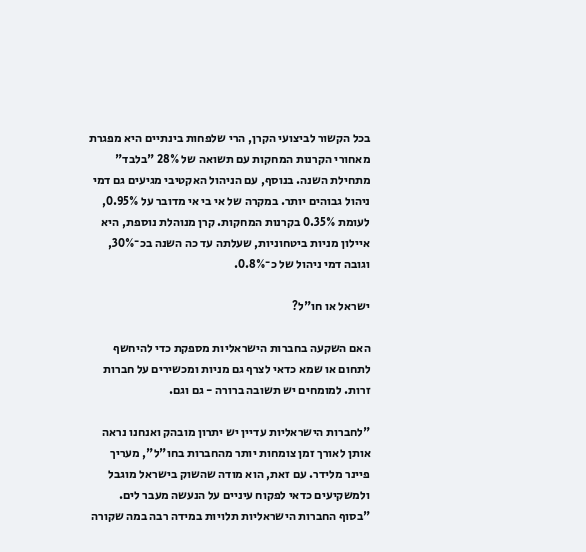בכל הקשור לביצועי הקרן, הרי שלפחות בינתיים היא מפגרת מאחורי הקרנות המחקות עם תשואה של 28% "בלבד" מתחילת השנה. בנוסף, עם הניהול האקטיבי מגיעים גם דמי ניהול גבוהים יותר. במקרה של אי בי אי מדובר על 0.95%, לעומת 0.35% בקרנות המחקות. קרן מנוהלת נוספת, היא איילון מניות ביטחוניות, שעלתה עד כה השנה בכ־30%, וגובה דמי ניהול של כ־0.8%.

ישראל או חו"ל?

האם השקעה בחברות הישראליות מספקת כדי להיחשף לתחום או שמא כדאי לצרף גם מניות ומכשירים על חברות זרות. למומחים יש תשובה ברורה - גם וגם.

"לחברות הישראליות עדיין יש יתרון מובהק ואנחנו נראה אותן לאורך זמן צומחות יותר מהחברות בחו"ל", מעריך פיינר מלידר. עם זאת, הוא מודה שהשוק בישראל מוגבל ולמשקיעים כדאי לפקוח עיניים על הנעשה מעבר לים. "בסוף החברות הישראליות תלויות במידה רבה במה שקורה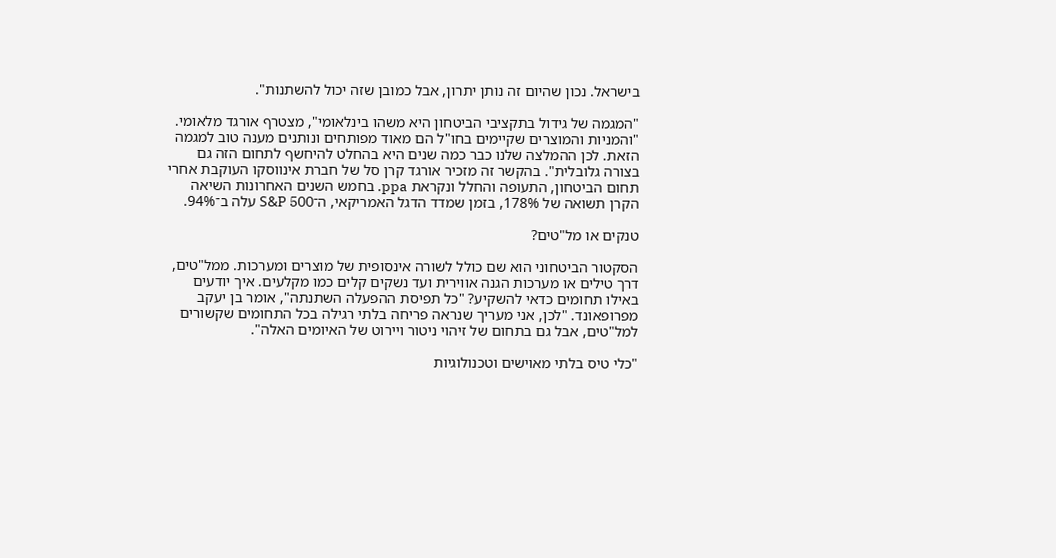בישראל. נכון שהיום זה נותן יתרון, אבל כמובן שזה יכול להשתנות".

"המגמה של גידול בתקציבי הביטחון היא משהו בינלאומי", מצטרף אורגד מלאומי. "והמניות והמוצרים שקיימים בחו"ל הם מאוד מפותחים ונותנים מענה טוב למגמה הזאת. לכן ההמלצה שלנו כבר כמה שנים היא בהחלט להיחשף לתחום הזה גם בצורה גלובלית". בהקשר זה מזכיר אורגד קרן סל של חברת אינווסקו העוקבת אחרי תחום הביטחון, התעופה והחלל ונקראת ppa. בחמש השנים האחרונות השיאה הקרן תשואה של 178%, בזמן שמדד הדגל האמריקאי, ה־S&P 500 עלה ב־94%.

טנקים או מל"טים?

הסקטור הביטחוני הוא שם כולל לשורה אינסופית של מוצרים ומערכות. ממל"טים, דרך טילים או מערכות הגנה אווירית ועד נשקים קלים כמו מקלעים. איך יודעים באילו תחומים כדאי להשקיע? "כל תפיסת ההפעלה השתנתה", אומר בן יעקב מפרופאונד. "לכן, אני מעריך שנראה פריחה בלתי רגילה בכל התחומים שקשורים למל"טים, אבל גם בתחום של זיהוי ניטור ויירוט של האיומים האלה".

"כלי טיס בלתי מאוישים וטכנולוגיות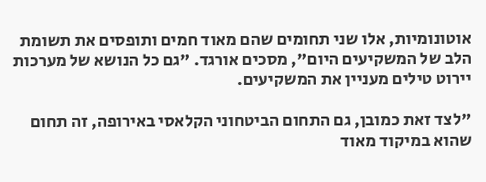אוטונומיות, אלו שני תחומים שהם מאוד חמים ותופסים את תשומת הלב של המשקיעים היום", מסכים אורגד. "גם כל הנושא של מערכות יירוט טילים מעניין את המשקיעים.

"לצד זאת כמובן, גם התחום הביטחוני הקלאסי באירופה, זה תחום שהוא במיקוד מאוד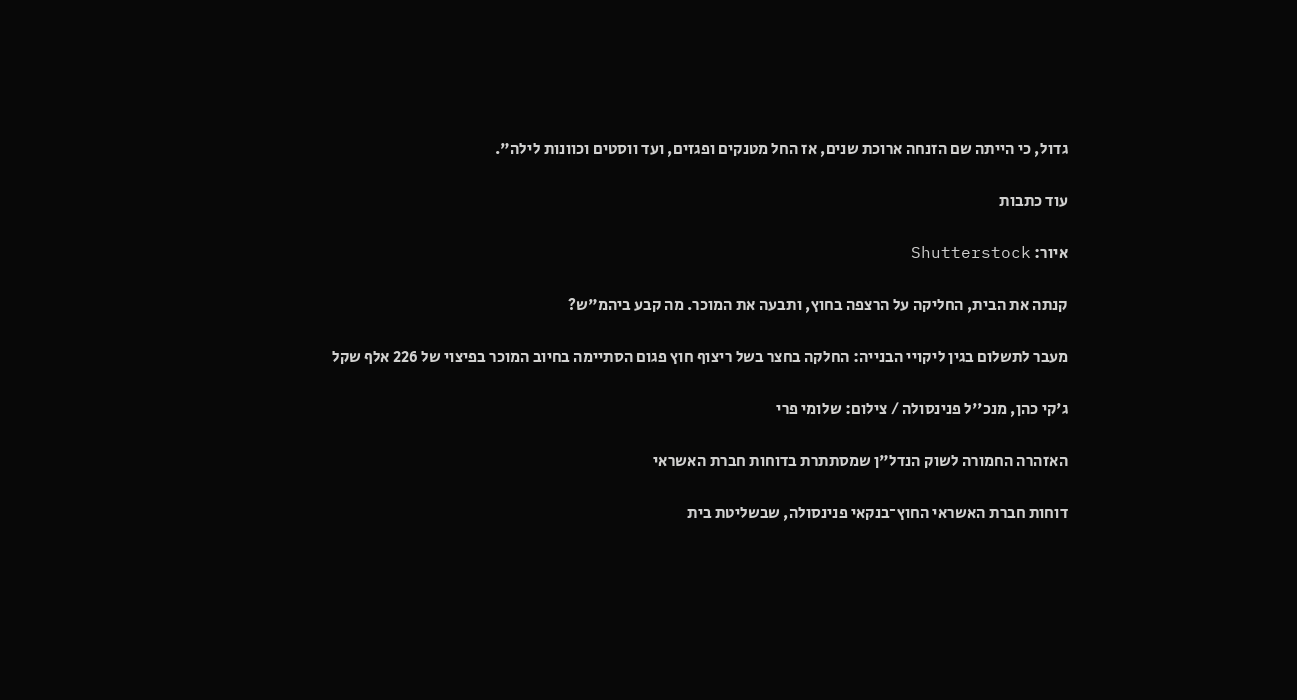גדול, כי הייתה שם הזנחה ארוכת שנים, אז החל מטנקים ופגזים, ועד ווסטים וכוונות לילה".

עוד כתבות

איור: Shutterstock

קנתה את הבית, החליקה על הרצפה בחוץ, ותבעה את המוכר. מה קבע ביהמ"ש?

מעבר לתשלום בגין ליקויי הבנייה: החלקה בחצר בשל ריצוף חוץ פגום הסתיימה בחיוב המוכר בפיצוי של 226 אלף שקל

ג'קי כהן, מנכ''ל פנינסולה / צילום: שלומי פרי

האזהרה החמורה לשוק הנדל"ן שמסתתרת בדוחות חברת האשראי

דוחות חברת האשראי החוץ־בנקאי פנינסולה, שבשליטת בית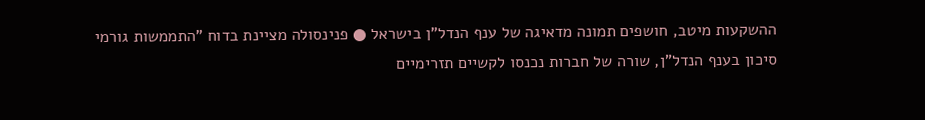ההשקעות מיטב, חושפים תמונה מדאיגה של ענף הנדל"ן בישראל ● פנינסולה מציינת בדוח "התממשות גורמי סיכון בענף הנדל"ן, שורה של חברות נכנסו לקשיים תזרימיים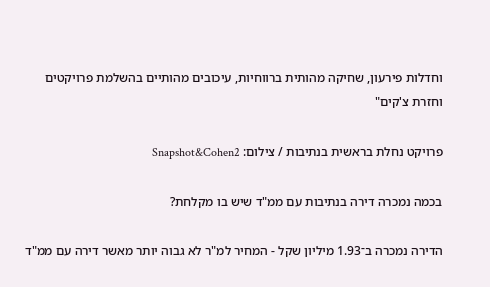וחדלות פירעון, שחיקה מהותית ברווחיות, עיכובים מהותיים בהשלמת פרויקטים וחזרת צ'קים"

פרויקט נחלת בראשית בנתיבות / צילום: Snapshot&Cohen2

בכמה נמכרה דירה בנתיבות עם ממ"ד שיש בו מקלחת?

הדירה נמכרה ב־1.93 מיליון שקל - המחיר למ"ר לא גבוה יותר מאשר דירה עם ממ"ד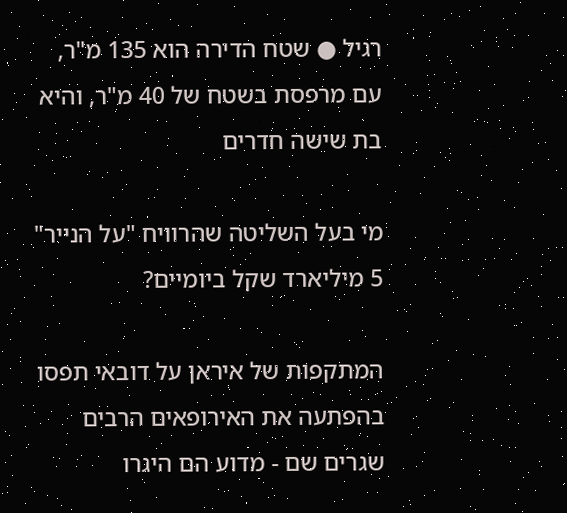רגיל ● שטח הדירה הוא 135 מ"ר, עם מרפסת בשטח של 40 מ"ר, והיא בת שישה חדרים

מי בעל השליטה שהרוויח "על הנייר" 5 מיליארד שקל ביומיים?

המתקפות של איראן על דובאי תפסו בהפתעה את האירופאים הרבים שגרים שם - מדוע הם היגרו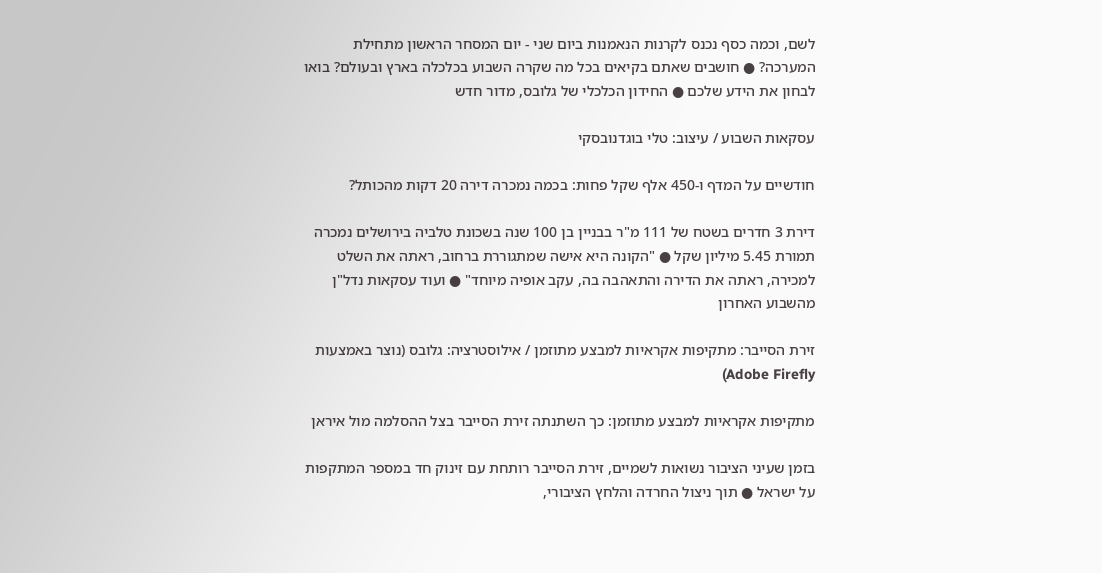לשם, וכמה כסף נכנס לקרנות הנאמנות ביום שני - יום המסחר הראשון מתחילת המערכה? ● חושבים שאתם בקיאים בכל מה שקרה השבוע בכלכלה בארץ ובעולם? בואו לבחון את הידע שלכם ● החידון הכלכלי של גלובס, מדור חדש

עסקאות השבוע / עיצוב: טלי בוגדנובסקי

חודשיים על המדף ו-450 אלף שקל פחות: בכמה נמכרה דירה 20 דקות מהכותל?

דירת 3 חדרים בשטח של 111 מ"ר בבניין בן 100 שנה בשכונת טלביה בירושלים נמכרה תמורת 5.45 מיליון שקל ● "הקונה היא אישה שמתגוררת ברחוב, ראתה את השלט למכירה, ראתה את הדירה והתאהבה בה, עקב אופיה מיוחד" ● ועוד עסקאות נדל"ן מהשבוע האחרון

זירת הסייבר: מתקיפות אקראיות למבצע מתוזמן / אילוסטרציה: גלובס (נוצר באמצעות Adobe Firefly)

מתקיפות אקראיות למבצע מתוזמן: כך השתנתה זירת הסייבר בצל ההסלמה מול איראן

בזמן שעיני הציבור נשואות לשמיים, זירת הסייבר רותחת עם זינוק חד במספר המתקפות על ישראל ● תוך ניצול החרדה והלחץ הציבורי,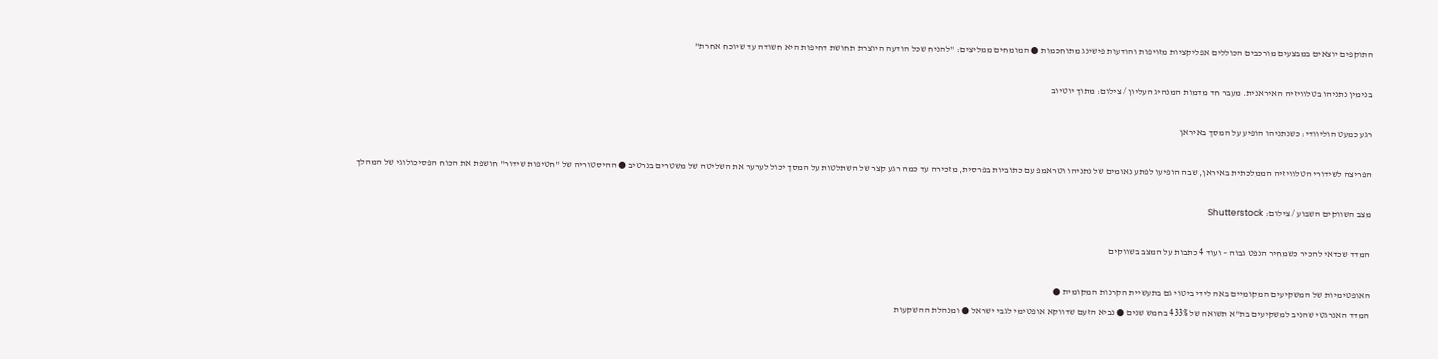התוקפים יוצאים במבצעים מורכבים הכוללים אפליקציות מזויפות והודעות פישינג מתוחכמות ● המומחים ממליצים: "להניח שכל הודעה היוצרת תחושת דחיפות היא חשודה עד שיוכח אחרת"

בנימין נתניהו בטלוויזיה האיראנית. מעבר חד מדמות המנהיג העליון / צילום: מתוך יוטיוב

רגע כמעט הוליוודי: כשנתניהו הופיע על המסך באיראן

הפריצה לשידורי הטלוויזיה הממלכתית באיראן, שבה הופיעו לפתע נאומים של נתניהו וטראמפ עם כתוביות בפרסית, מזכירה עד כמה רגע קצר של השתלטות על המסך יכול לערער את השליטה של משטרים בנרטיב ● ההיסטוריה של "חטיפות שידור" חושפת את הכוח הפסיכולוגי של המהלך

מצב השווקים השבוע / צילום: Shutterstock

המדד שכדאי להכיר כשמחיר הנפט גבוה – ועוד 4 כתבות על המצב בשווקים

האופטימיות של המשקיעים המקומיים באה לידי ביטוי גם בתעשיית הקרנות המקומית ●
המדד האנרגטי שהניב למשקיעים בת"א תשואה של 433% בחמש שנים ● נביא הזעם שדווקא אופטימי לגבי ישראל ● ומנהלת ההשקעות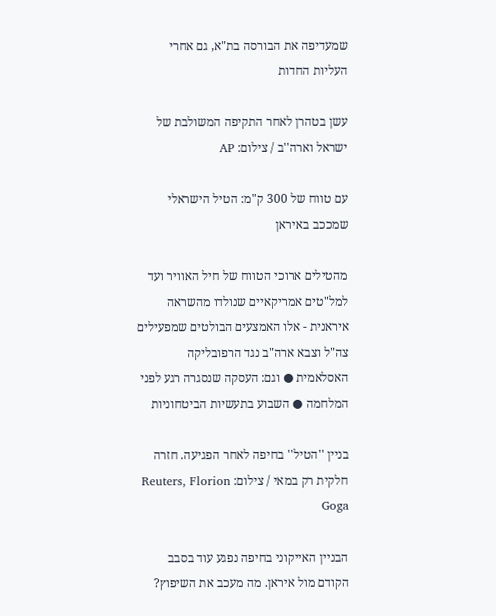שמעדיפה את הבורסה בת"א, גם אחרי העליות החדות

עשן בטהרן לאחר התקיפה המשולבת של ישראל וארה''ב / צילום: AP

עם טווח של 300 ק"מ: הטיל הישראלי שמככב באיראן

מהטילים ארוכי הטווח של חיל האוויר ועד למל"טים אמריקאיים שנולדו מהשראה איראנית - אלו האמצעים הבולטים שמפעילים צה"ל וצבא ארה"ב נגד הרפובליקה האסלאמית ● וגם: העסקה שנסגרה רגע לפני המלחמה ● השבוע בתעשיות הביטחוניות

בניין ''הטיל'' בחיפה לאחר הפגיעה. חזרה חלקית רק במאי / צילום: Reuters, Florion Goga

הבניין האייקוני בחיפה נפגע עוד בסבב הקודם מול איראן. מה מעכב את השיפוץ?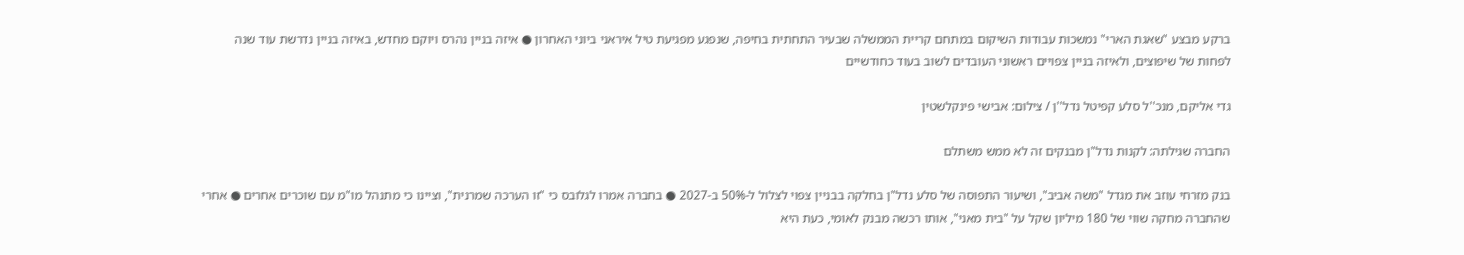ברקע מבצע "שאגת הארי" נמשכות עבודות השיקום במתחם קריית הממשלה שבעיר התחתית בחיפה, שנפגע מפגיעת טיל איראני ביוני האחרון ● איזה בניין נהרס ויוקם מחדש, באיזה בניין נדרשת עוד שנה לפחות של שיפוצים, ולאיזה בניין צפויים ראשוני העובדים לשוב בעוד כחודשיים

גדי אליקם, מנכ''ל סלע קפיטל נדל''ן / צילום: אבישי פינקלשטין

החברה שגילתה: לקנות נדל"ן מבנקים זה לא ממש משתלם

בנק מזרחי עוזב את מגדל "משה אביב", ושיעור התפוסה של סלע נדל"ן בחלקה בבניין צפוי לצלול ל-50% ב-2027 ● בחברה אמרו לגלובס כי "זו הערכה שמרנית", וציינו כי מתנהל מו"מ עם שוכרים אחרים ● אחרי שהחברה מחקה שווי של 180 מיליון שקל על "בית מאני", אותו רכשה מבנק לאומי, כעת היא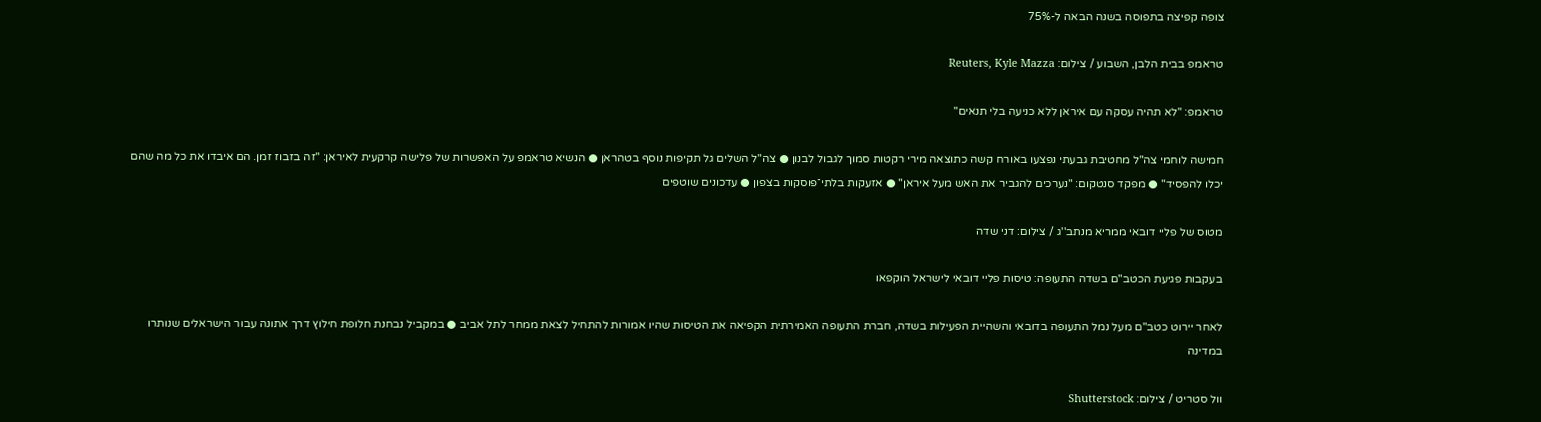צופה קפיצה בתפוסה בשנה הבאה ל-75%

טראמפ בבית הלבן, השבוע / צילום: Reuters, Kyle Mazza

טראמפ: "לא תהיה עסקה עם איראן ללא כניעה בלי תנאים"

חמישה לוחמי צה"ל מחטיבת גבעתי נפצעו באורח קשה כתוצאה מירי רקטות סמוך לגבול לבנון ● צה"ל השלים גל תקיפות נוסף בטהראן ● הנשיא טראמפ על האפשרות של פלישה קרקעית לאיראן: "זה בזבוז זמן. הם איבדו את כל מה שהם יכלו להפסיד" ● מפקד סנטקום: "נערכים להגביר את האש מעל איראן" ● אזעקות בלתי־פוסקות בצפון ● עדכונים שוטפים

מטוס של פליי דובאי ממריא מנתב''ג / צילום: דני שדה

בעקבות פגיעת הכטב"ם בשדה התעופה: טיסות פליי דובאי לישראל הוקפאו

לאחר יירוט כטב"ם מעל נמל התעופה בדובאי והשהיית הפעילות בשדה, חברת התעופה האמירתית הקפיאה את הטיסות שהיו אמורות להתחיל לצאת ממחר לתל אביב ● במקביל נבחנת חלופת חילוץ דרך אתונה עבור הישראלים שנותרו במדינה

וול סטריט / צילום: Shutterstock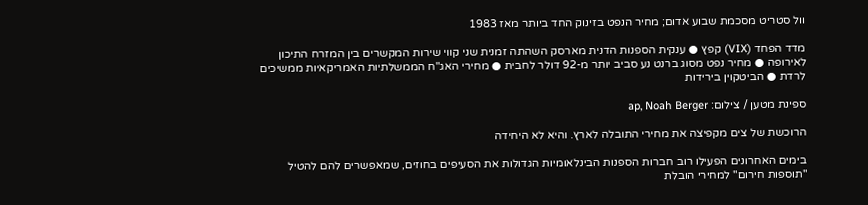וול סטריט מסכמת שבוע אדום; מחיר הנפט בזינוק החד ביותר מאז 1983

מדד הפחד (VIX) קפץ ● ענקית הספנות הדנית מארסק השהתה זמנית שני קווי שירות המקשרים בין המזרח התיכון לאירופה ● מחיר נפט מסוג ברנט נע סביב יותר מ-92 דולר לחבית ● מחירי האג"ח הממשלתיות האמריקאיות ממשיכים לרדת ● הביטקוין בירידות

ספינת מטען / צילום: ap, Noah Berger

הרוכשת של צים מקפיצה את מחירי התובלה לארץ. והיא לא היחידה

בימים האחרונים הפעילו רוב חברות הספנות הבינלאומיות הגדולות את הסעיפים בחוזים, שמאפשרים להם להטיל "תוספות חירום" למחירי הובלת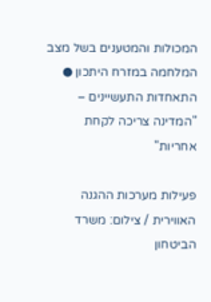המכולות והמטענים בשל מצב המלחמה במזרח היתכון ● התאחדות התעשיינים – "המדינה צריכה לקחת אחריות"

פעילות מערכות ההגנה האווירית / צילום: משרד הביטחון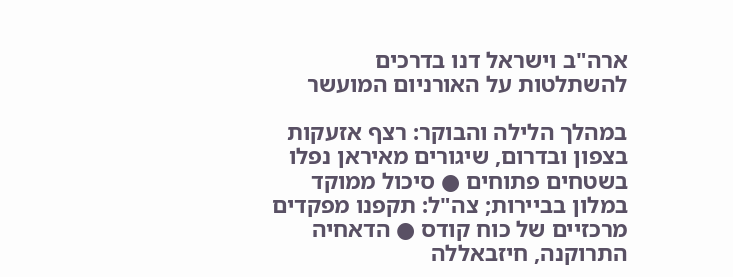ארה"ב וישראל דנו בדרכים להשתלטות על האורניום המועשר

במהלך הלילה והבוקר: רצף אזעקות בצפון ובדרום, שיגורים מאיראן נפלו בשטחים פתוחים ● סיכול ממוקד במלון בביירות; צה"ל: תקפנו מפקדים מרכזיים של כוח קודס ● הדאחיה התרוקנה, חיזבאללה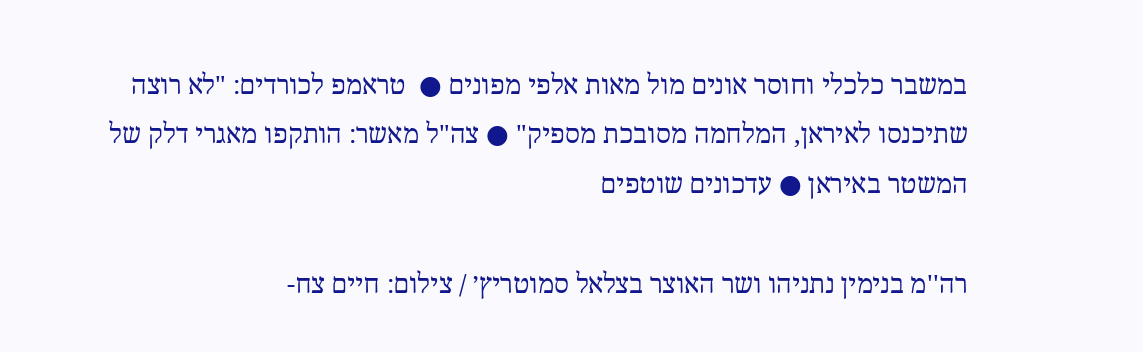במשבר כלכלי וחוסר אונים מול מאות אלפי מפונים ●  טראמפ לכורדים: "לא רוצה שתיכנסו לאיראן, המלחמה מסובכת מספיק" ● צה"ל מאשר: הותקפו מאגרי דלק של המשטר באיראן ● עדכונים שוטפים

רה''מ בנימין נתניהו ושר האוצר בצלאל סמוטריץ׳ / צילום: חיים צח-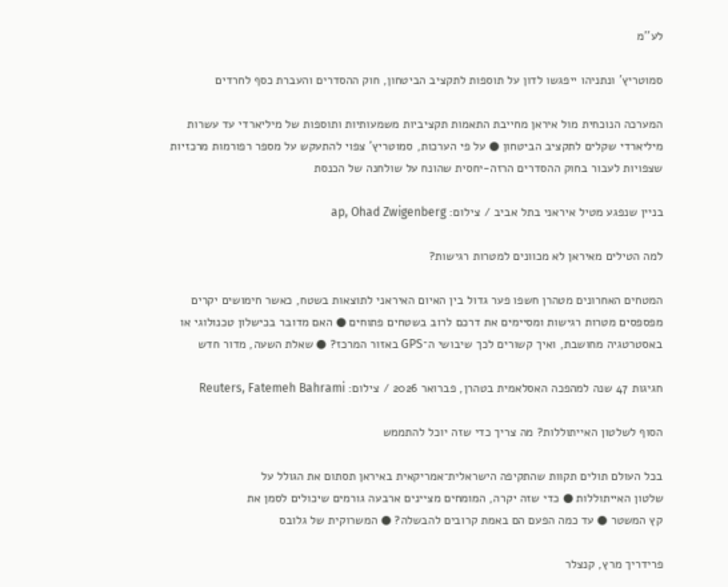לע''מ

סמוטריץ' ונתניהו ייפגשו לדון על תוספות לתקציב הביטחון, חוק ההסדרים והעברת כסף לחרדים

המערכה הנוכחית מול איראן מחייבת התאמות תקציביות משמעותיות ותוספות של מיליארדי עד עשרות מיליארדי שקלים לתקציב הביטחון ● על פי הערכות, סמוטריץ' צפוי להתעקש על מספר רפורמות מרכזיות שצפויות לעבור בחוק ההסדרים הרזה-יחסית שהונח על שולחנה של הכנסת

בניין שנפגע מטיל איראני בתל אביב / צילום: ap, Ohad Zwigenberg

למה הטילים מאיראן לא מכוונים למטרות רגישות?

המטחים האחרונים מטהרן חשפו פער גדול בין האיום האיראני לתוצאות בשטח, כאשר חימושים יקרים מפספסים מטרות רגישות ומסיימים את דרכם לרוב בשטחים פתוחים ● האם מדובר בכישלון טכנולוגי או באסטרטגיה מחושבת, ואיך קשורים לכך שיבושי ה־GPS באזור המרכז? ● שאלת השעה, מדור חדש

חגיגות 47 שנה למהפכה האסלאמית בטהרן, פברואר 2026 / צילום: Reuters, Fatemeh Bahrami

הסוף לשלטון האייתוללות? מה צריך כדי שזה יוכל להתממש

בכל העולם תולים תקוות שהתקיפה הישראלית־אמריקאית באיראן תסתום את הגולל על
שלטון האייתוללות ● כדי שזה יקרה, המומחים מציינים ארבעה גורמים שיכולים לסמן את
קץ המשטר ● עד כמה הפעם הם באמת קרובים להבשלה? ● המשרוקית של גלובס

פרידריך מרץ, קנצלר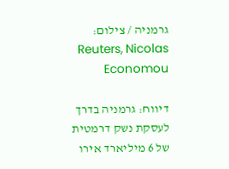גרמניה / צילום: Reuters, Nicolas Economou

דיווח: גרמניה בדרך לעסקת נשק דרמטית של 6 מיליארד אירו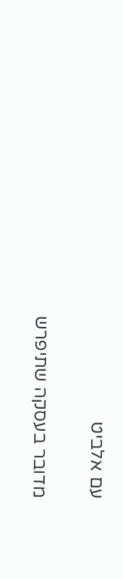עם אלביט

מדובר בעסקה שתיפרש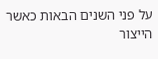על פני השנים הבאות כאשר הייצור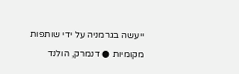ייעשה בגרמניה על ידי שותפות מקומיות ● דנמרק, הולנד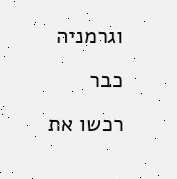וגרמניה כבר רכשו את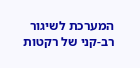המערכת לשיגור רב-קני של רקטות